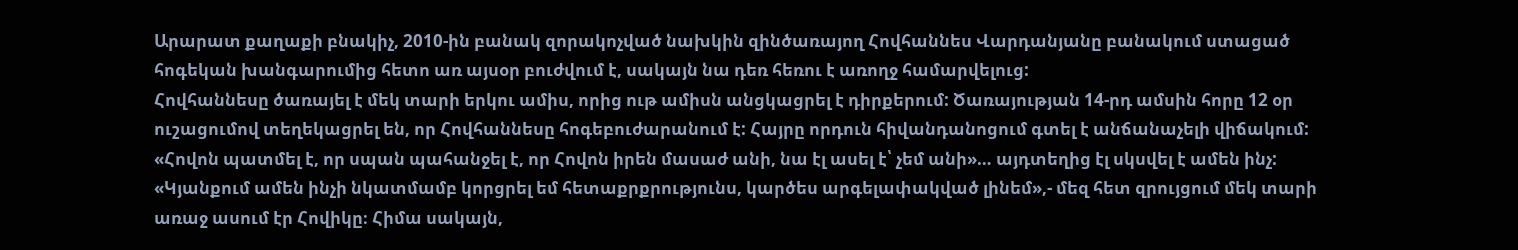Արարատ քաղաքի բնակիչ, 2010-ին բանակ զորակոչված նախկին զինծառայող Հովհաննես Վարդանյանը բանակում ստացած հոգեկան խանգարումից հետո առ այսօր բուժվում է, սակայն նա դեռ հեռու է առողջ համարվելուց:
Հովհաննեսը ծառայել է մեկ տարի երկու ամիս, որից ութ ամիսն անցկացրել է դիրքերում: Ծառայության 14-րդ ամսին հորը 12 օր ուշացումով տեղեկացրել են, որ Հովհաննեսը հոգեբուժարանում է: Հայրը որդուն հիվանդանոցում գտել է անճանաչելի վիճակում: «Հովոն պատմել է, որ սպան պահանջել է, որ Հովոն իրեն մասաժ անի, նա էլ ասել է՝ չեմ անի»… այդտեղից էլ սկսվել է ամեն ինչ:
«Կյանքում ամեն ինչի նկատմամբ կորցրել եմ հետաքրքրությունս, կարծես արգելափակված լինեմ»,- մեզ հետ զրույցում մեկ տարի առաջ ասում էր Հովիկը։ Հիմա սակայն,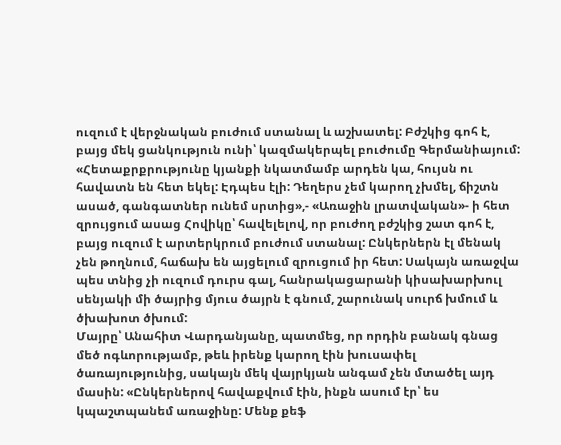ուզում է վերջնական բուժում ստանալ և աշխատել: Բժշկից գոհ է, բայց մեկ ցանկություն ունի՝ կազմակերպել բուժումը Գերմանիայում: «Հետաքրքրությունը կյանքի նկատմամբ արդեն կա, հույսն ու հավատն են հետ եկել: Էդպես էլի: Դեղերս չեմ կարող չխմել, ճիշտն ասած, գանգատներ ունեմ սրտից»,- «Առաջին լրատվական»- ի հետ զրույցում ասաց Հովիկը՝ հավելելով, որ բուժող բժշկից շատ գոհ է, բայց ուզում է արտերկրում բուժում ստանալ: Ընկերներն էլ մենակ չեն թողնում, հաճախ են այցելում զրուցում իր հետ: Սակայն առաջվա պես տնից չի ուզում դուրս գալ, հանրակացարանի կիսախարխուլ սենյակի մի ծայրից մյուս ծայրն է գնում, շարունակ սուրճ խմում և ծխախոտ ծխում:
Մայրը՝ Անահիտ Վարդանյանը, պատմեց, որ որդին բանակ գնաց մեծ ոգևորությամբ, թեև իրենք կարող էին խուսափել ծառայությունից, սակայն մեկ վայրկյան անգամ չեն մտածել այդ մասին: «Ընկերներով հավաքվում էին, ինքն ասում էր՝ ես կպաշտպանեմ առաջինը: Մենք քեֆ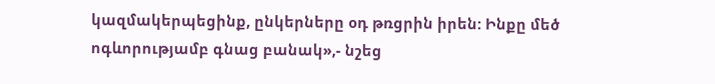կազմակերպեցինք, ընկերները օդ թռցրին իրեն: Ինքը մեծ ոգևորությամբ գնաց բանակ»,- նշեց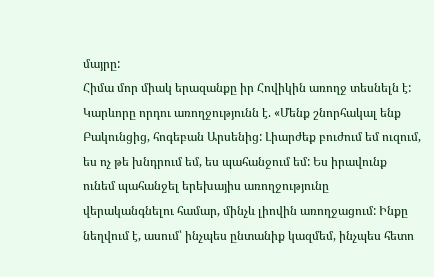մայրը:
Հիմա մոր միակ երազանքը իր Հովիկին առողջ տեսնելն է: Կարևորը որդու առողջությունն է. «Մենք շնորհակալ ենք Բակունցից, հոգեբան Արսենից: Լիարժեք բուժում եմ ուզում, ես ոչ թե խնդրում եմ, ես պահանջում եմ: Ես իրավունք ունեմ պահանջել երեխայիս առողջությունը վերականգնելու համար, մինչև լիովին առողջացում: Ինքը նեղվում է, ասում՝ ինչպես ընտանիք կազմեմ, ինչպես հետո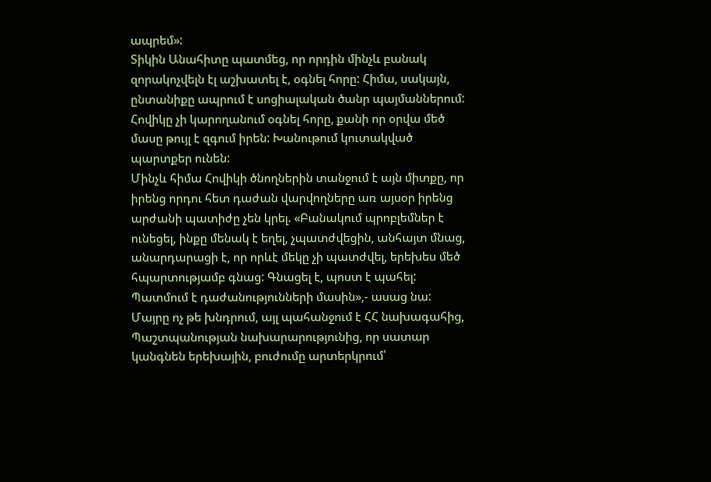ապրեմ»:
Տիկին Անահիտը պատմեց, որ որդին մինչև բանակ զորակոչվելն էլ աշխատել է, օգնել հորը: Հիմա, սակայն, ընտանիքը ապրում է սոցիալական ծանր պայմաններում: Հովիկը չի կարողանում օգնել հորը, քանի որ օրվա մեծ մասը թույլ է զգում իրեն: Խանութում կուտակված պարտքեր ունեն:
Մինչև հիմա Հովիկի ծնողներին տանջում է այն միտքը, որ իրենց որդու հետ դաժան վարվողները առ այսօր իրենց արժանի պատիժը չեն կրել. «Բանակում պրոբլեմներ է ունեցել, ինքը մենակ է եղել, չպատժվեցին, անհայտ մնաց, անարդարացի է, որ որևէ մեկը չի պատժվել, երեխես մեծ հպարտությամբ գնաց: Գնացել է, պոստ է պահել: Պատմում է դաժանությունների մասին»,- ասաց նա:
Մայրը ոչ թե խնդրում, այլ պահանջում է ՀՀ նախագահից, Պաշտպանության նախարարությունից, որ սատար կանգնեն երեխային, բուժումը արտերկրում՝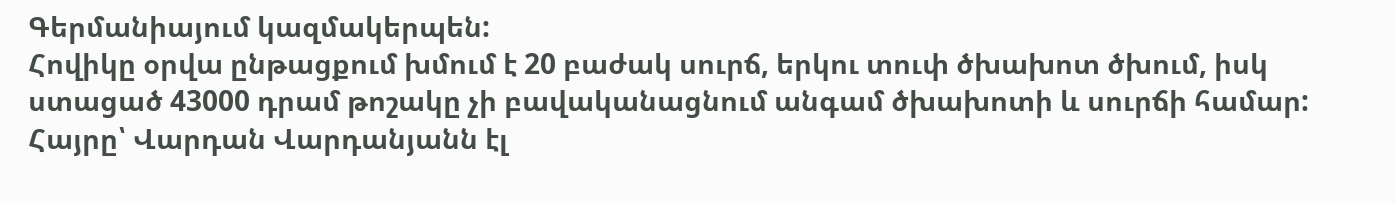Գերմանիայում կազմակերպեն:
Հովիկը օրվա ընթացքում խմում է 20 բաժակ սուրճ, երկու տուփ ծխախոտ ծխում, իսկ ստացած 43000 դրամ թոշակը չի բավականացնում անգամ ծխախոտի և սուրճի համար:
Հայրը՝ Վարդան Վարդանյանն էլ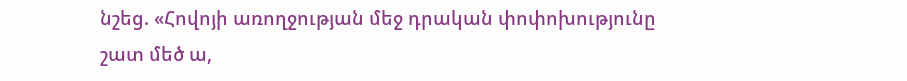նշեց. «Հովոյի առողջության մեջ դրական փոփոխությունը շատ մեծ ա,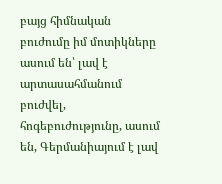բայց հիմնական բուժումը իմ մոտիկները ասում են՝ լավ է արտասահմանում բուժվել, հոգեբուժությունը, ասում են, Գերմանիայում է լավ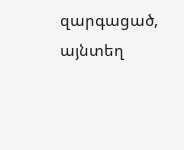զարգացած, այնտեղ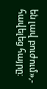են լավ բուժում»,- հավելեց հայրը: